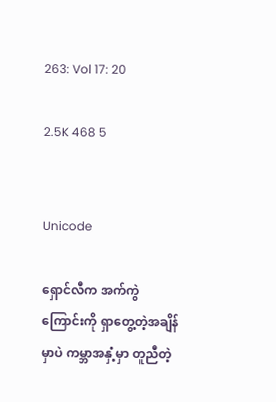263: Vol 17: 20

2.5K 468 5


Unicode

ရှောင်လီက အက်ကွဲကြောင်းကို ရှာတွေ့တဲ့အချိန်မှာပဲ ကမ္ဘာအနှံ့မှာ တူညီတဲ့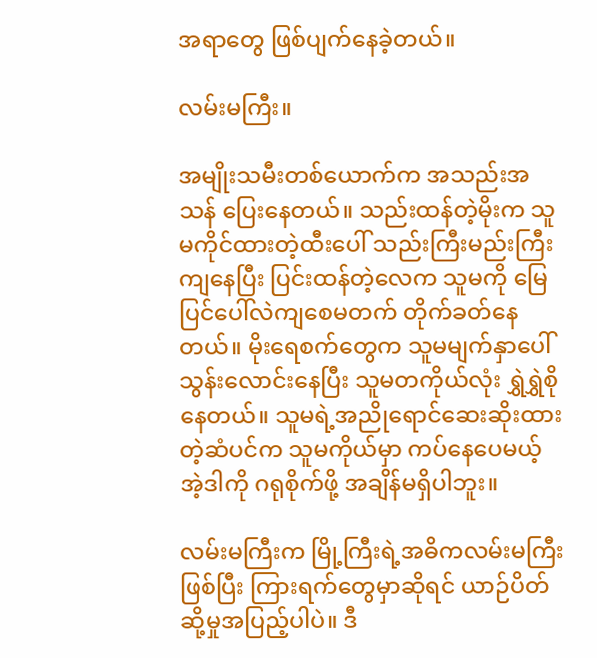အရာတွေ ဖြစ်ပျက်နေခဲ့တယ်။

လမ်းမကြီး။

အမျိုးသမီးတစ်ယောက်က အသည်းအသန် ပြေးနေတယ်။ သည်းထန်တဲ့မိုးက သူမကိုင်ထားတဲ့ထီးပေါ် သည်းကြီးမည်းကြီးကျနေပြီး ပြင်းထန်တဲ့လေက သူမကို မြေပြင်ပေါ်လဲကျစေမတက် တိုက်ခတ်နေတယ်။ မိုးရေစက်တွေက သူမမျက်နှာပေါ်သွန်းလောင်းနေပြီး သူမတကိုယ်လုံး ရွှဲရွှဲစိုနေတယ်။ သူမရဲ့အညိုရောင်ဆေးဆိုးထားတဲ့ဆံပင်က သူမကိုယ်မှာ ကပ်နေပေမယ့် အဲ့ဒါကို ဂရုစိုက်ဖို့ အချိန်မရှိပါဘူး။

လမ်းမကြီးက မြို့ကြီးရဲ့အဓိကလမ်းမကြီးဖြစ်ပြီး ကြားရက်တွေမှာဆိုရင် ယာဉ်ပိတ်ဆို့မှုအပြည့်ပါပဲ။ ဒီ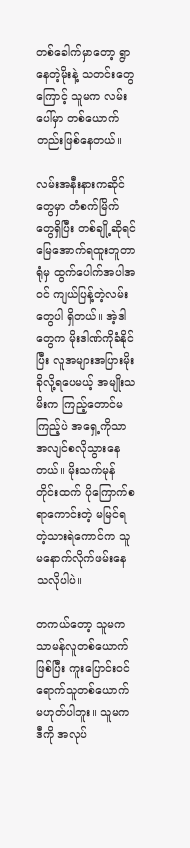တစ်ခေါက်မှာတော့ ရွာနေတဲ့မိုးနဲ့ သတင်းတွေကြောင့် သူမက လမ်းပေါ်မှာ တစ်ယောက်တည်းဖြစ်နေတယ်။

လမ်းအနီးနားကဆိုင်တွေမှာ တံစက်မြိက်တွေရှိပြီး တစ်ချို့ဆိုရင် မြေအောက်ရထူးဘူတာရုံမှ ထွက်ပေါက်အပါအဝင် ကျယ်ပြန့်တဲ့လမ်းတွေပါ ရှိတယ်။ အဲ့ဒါတွေက မိုးဒါဏ်ကိုခံနိုင်ပြီး လူအများအပြားမိုးခိုလို့ရပေမယ့် အမျိုးသမိးက ကြည့်တောင်မကြည့်ပဲ အရှေ့ကိုသာ အလျင်စလိုသွားနေတယ်။ မိုးသက်မုန်တိုင်းထက် ပိုကြောက်စရာကောင်းတဲ့ မမြင်ရတဲ့သားရဲကောင်က သူမနောက်လိုက်ဖမ်းနေသလိုပါပဲ။

တကယ်တော့ သူမက သာမန်လူတစ်ယောက်ဖြစ်ပြီး ကူးပြောင်းဝင်ရောက်သူတစ်ယောက် မဟုတ်ပါဘူး။ သူမက ဒီကို အလုပ်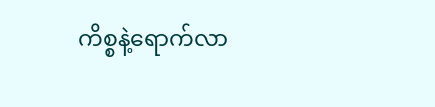ကိစ္စနဲ့ရောက်လာ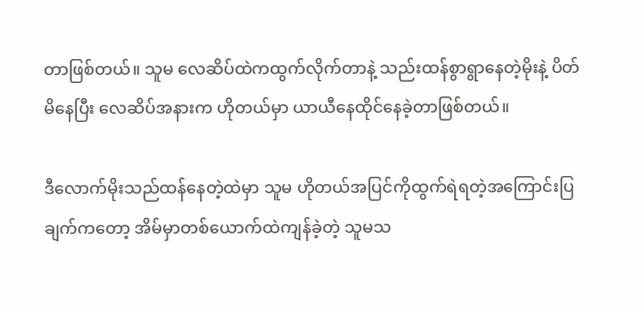တာဖြစ်တယ်။ သူမ လေဆိပ်ထဲကထွက်လိုက်တာနဲ့ သည်းထန်စွာရွာနေတဲ့မိုးနဲ့ ပိတ်မိနေပြီး လေဆိပ်အနားက ဟိုတယ်မှာ ယာယီနေထိုင်နေခဲ့တာဖြစ်တယ်။

ဒီလောက်မိုးသည်ထန်နေတဲ့ထဲမှာ သူမ ဟိုတယ်အပြင်ကိုထွက်ရဲရတဲ့အကြောင်းပြချက်ကတော့ အိမ်မှာတစ်ယောက်ထဲကျန်ခဲ့တဲ့ သူမသ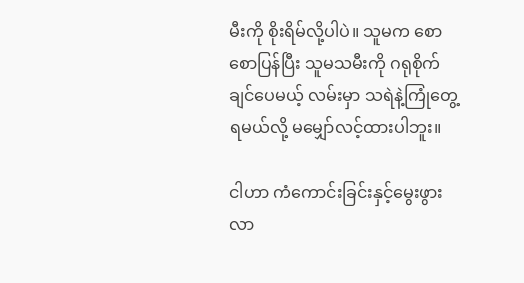မီးကို စိုးရိမ်လို့ပါပဲ။ သူမက စောစောပြန်ပြီး သူမသမီးကို ဂရုစိုက်ချင်ပေမယ့် လမ်းမှာ သရဲနဲ့ကြုံတွေ့ရမယ်လို့ မမျှော်လင့်ထားပါဘူး။

ငါဟာ ကံကောင်းခြင်းနှင့်မွေးဖွားလာ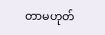တာမဟုတ်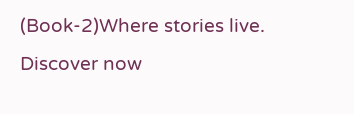(Book-2)Where stories live. Discover now